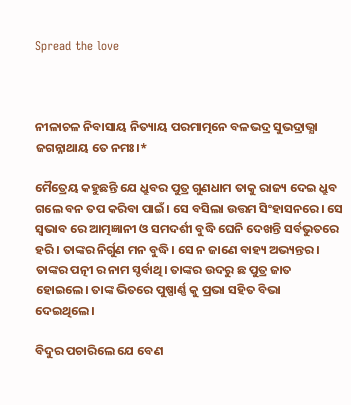Spread the love



ନୀଳାଚଳ ନିବାସାୟ ନିତ୍ୟାୟ ପରମାତ୍ମନେ ବଳଭଦ୍ର ସୁଭଦ୍ରାଭ୍ଯା ଜଗନ୍ନାଥାୟ ତେ ନମଃ।*

ମୈତ୍ରେୟ କହୁଛନ୍ତି ଯେ ଧ୍ରୁବର ପୁତ୍ର ଗୁଣଧାମ ତାକୁ ରାଜ୍ୟ ଦେଇ ଧ୍ରୁବ ଗଲେ ବନ ତପ କରିବା ପାଇଁ। ସେ ବସିଲା ଉତ୍ତମ ସିଂହାସନରେ। ସେ ସ୍ବଭାବ ରେ ଆତ୍ମଜ୍ଞାନୀ ଓ ସମଦର୍ଶୀ ବୁଦ୍ଧି ଘେନି ଦେଖନ୍ତି ସର୍ବଭୁତରେ ହରି। ତାଙ୍କର ନିର୍ଗୁଣ ମନ ବୁଦ୍ଧି। ସେ ନ ଜାଣେ ବାହ୍ୟ ଅଭ୍ୟନ୍ତର। ତାଙ୍କର ପତ୍ନୀ ର ନାମ ସ୍ଡର୍ବାଥି। ତାଙ୍କର ଉଦରୁ ଛ ପୁତ୍ର ଜାତ ହୋଇଲେ। ତାଙ୍କ ଭିତରେ ପୁଷ୍ପାର୍ଣ୍ଣ କୁ ପ୍ରଭା ସହିତ ବିଭା ଦେଇଥିଲେ।

ବିଦୁର ପଚାରିଲେ ଯେ ବେଣ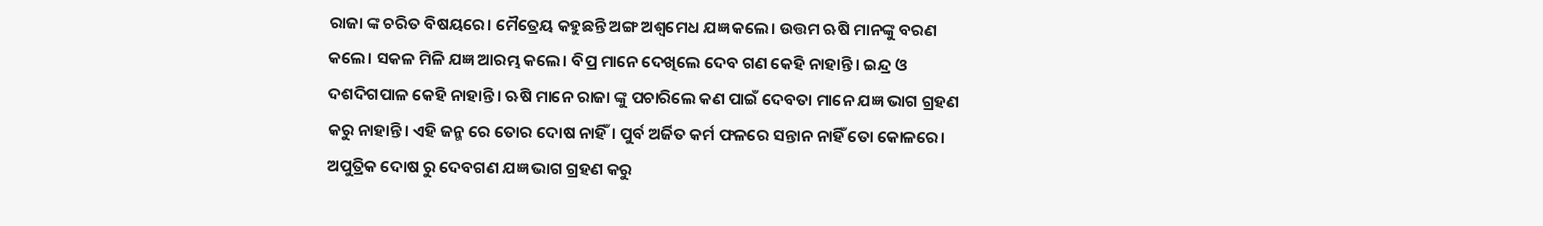ରାଜା ଙ୍କ ଚରିତ ବିଷୟରେ। ମୈତ୍ରେୟ କହୁଛନ୍ତି ଅଙ୍ଗ ଅଶ୍ଵମେଧ ଯଜ୍ଞ କଲେ। ଉତ୍ତମ ଋଷି ମାନଙ୍କୁ ବରଣ କଲେ। ସକଳ ମିଳି ଯଜ୍ଞ ଆରମ୍ଭ କଲେ। ବିପ୍ର ମାନେ ଦେଖିଲେ ଦେବ ଗଣ କେହି ନାହାନ୍ତି। ଇନ୍ଦ୍ର ଓ ଦଶଦିଗପାଳ କେହି ନାହାନ୍ତି। ଋଷି ମାନେ ରାଜା ଙ୍କୁ ପଚାରିଲେ କଣ ପାଇଁ ଦେବତା ମାନେ ଯଜ୍ଞ ଭାଗ ଗ୍ରହଣ କରୁ ନାହାନ୍ତି। ଏହି ଜନ୍ମ ରେ ତୋର ଦୋଷ ନାହିଁ। ପୁର୍ବ ଅର୍ଜିତ କର୍ମ ଫଳରେ ସନ୍ତାନ ନାହିଁ ତୋ କୋଳରେ। ଅପୁତ୍ରିକ ଦୋଷ ରୁ ଦେବଗଣ ଯଜ୍ଞ ଭାଗ ଗ୍ରହଣ କରୁ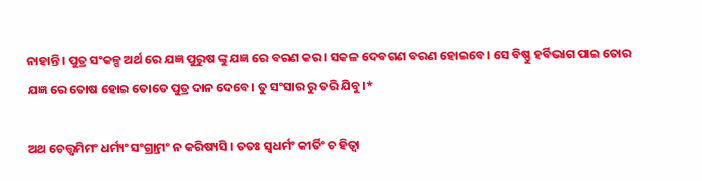ନାହାନ୍ତି। ପୁତ୍ର ସଂକଳ୍ପ ଅର୍ଥ ରେ ଯଜ୍ଞ ପୁରୁଷ ଙ୍କୁ ଯଜ୍ଞ ରେ ବରଣ କର। ସକଳ ଦେବଗଣ ବରଣ ହୋଇବେ। ସେ ବିଷ୍ଣୁ ହର୍ବିଭାଗ ପାଇ ତୋର ଯଜ୍ଞ ରେ ତୋଷ ହୋଇ ତୋତେ ପୁତ୍ର ଦାନ ଦେବେ। ତୁ ସଂସାର ରୁ ତରି ଯିବୁ।*

ଅଥ ଚେତ୍ତ୍ୱମିମଂ ଧର୍ମ୍ୟଂ ସଂଗ୍ର୍ରାମଂ ନ କରିଷ୍ୟସି । ତତଃ ସ୍ୱଧର୍ମଂ କୀର୍ତିଂ ଚ ହିତ୍ୱା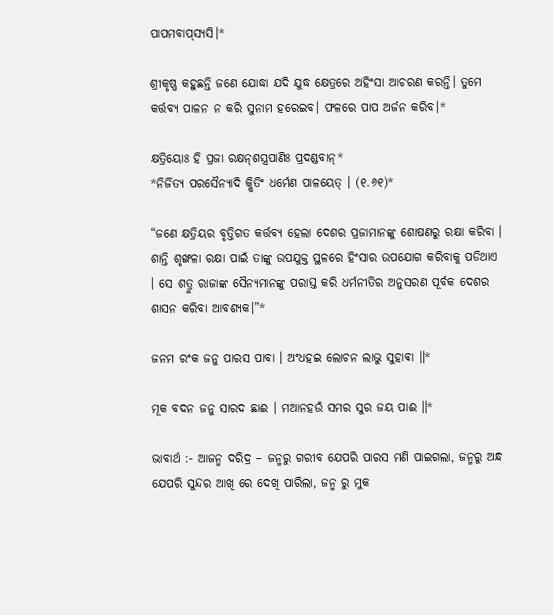ପାପମବାପ୍‌ସ୍ୟସି।*

ଶ୍ରୀକୃଷ୍ଣ କହୁଛନ୍ତି ଜଣେ ଯୋଦ୍ଧା ଯଦି ଯୁଦ୍ଧ କ୍ଷେତ୍ରରେ ଅହିଂସା ଆଚରଣ କରନ୍ତି। ତୁମେ କର୍ତ୍ତବ୍ୟ ପାଳନ ନ କରି ସୁନାମ ହରେଇବ। ଫଳରେ ପାପ ଅର୍ଜନ କରିବ।*

କ୍ଷତ୍ରିୟୋଃ ହି ପ୍ରଜା ରକ୍ଷନ୍‌ଶସ୍ତ୍ରପାଣିଃ ପ୍ରଦଣ୍ଡବାନ୍‌*
*ନିର୍ଜିତ୍ୟ ପରସୈନ୍ୟାଦି କ୍ଷିତିଂ ଧର୍ମେଣ ପାଳୟେତ୍ । (୧.୬୧)*

“ଜଣେ କ୍ଷତ୍ରିୟର ବୃତ୍ତିଗତ କର୍ତ୍ତବ୍ୟ ହେଲା ଦେଶର ପ୍ରଜାମାନଙ୍କୁ ଶୋଷଣରୁ ରକ୍ଷା କରିବା । ଶାନ୍ତି ଶୃଙ୍ଖଳା ରକ୍ଷା ପାଇଁ ତାଙ୍କୁ ଉପଯୁକ୍ତ ସ୍ଥଳରେ ହିଂସାର ଉପଯୋଗ କରିବାକୁ ପଡିଥାଏ । ସେ ଶତ୍ରୁ ରାଜାଙ୍କ ସୈନ୍ୟମାନଙ୍କୁ ପରାସ୍ତ କରି ଧର୍ମନୀତିର ଅନୁସରଣ ପୂର୍ବକ ଦେଶର ଶାସନ କରିବା ଆବଶ୍ୟକ।”*

ଜନମ ରଂକ ଜନୁ ପାରସ ପାବା । ଅଂଧହଇ ଲୋଚନ ଲାଭୁ ସୁହାଵା ॥*

ମୂକ ବଦନ ଜନୁ ସାରଦ ଛାଈ । ମଆନହଉଁ ସମର ସୁର ଜୟ ପାଈ ॥*

ଭାବାର୍ଥ :- ଆଜନ୍ମ ଦରିଦ୍ର – ଜନ୍ମରୁ ଗରୀବ ଯେପରି ପାରସ ମଣି ପାଇଗଲା, ଜନ୍ମରୁ ଅନ୍ଧ ଯେପରି ସୁନ୍ଦର ଆଖି ରେ ଦେଖି ପାରିଲା, ଜନ୍ମ ରୁ ମୁକ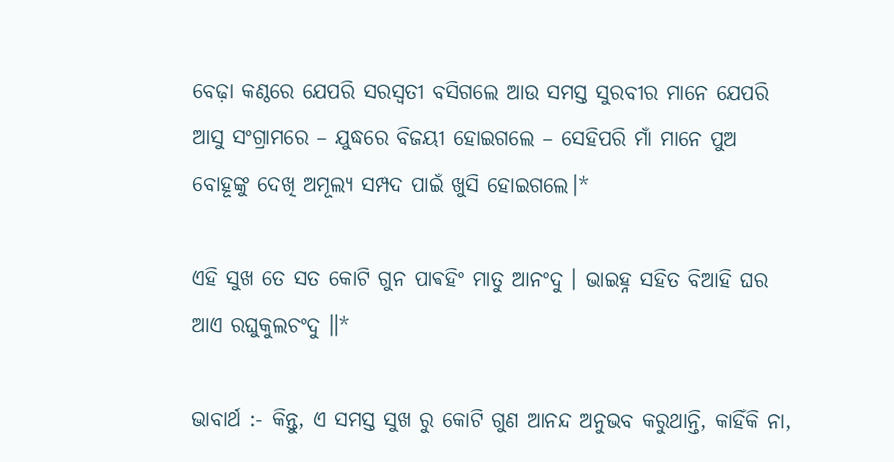ବେଢ଼ା କଣ୍ଠରେ ଯେପରି ସରସ୍ବତୀ ବସିଗଲେ ଆଉ ସମସ୍ତ ସୁରବୀର ମାନେ ଯେପରି ଆସୁ ସଂଗ୍ରାମରେ – ଯୁଦ୍ଧରେ ବିଜୟୀ ହୋଇଗଲେ – ସେହିପରି ମାଁ ମାନେ ପୁଅ ବୋହୂଙ୍କୁ ଦେଖି ଅମୂଲ୍ୟ ସମ୍ପଦ ପାଇଁ ଖୁସି ହୋଇଗଲେ।*

ଏହି ସୁଖ ତେ ସତ କୋଟି ଗୁନ ପାଵହିଂ ମାତୁ ଆନଂଦୁ । ଭାଇହ୍ନ ସହିତ ବିଆହି ଘର ଆଏ ରଘୁକୁଲଚଂଦୁ ॥*

ଭାବାର୍ଥ :- କିନ୍ତୁ, ଏ ସମସ୍ତ ସୁଖ ରୁ କୋଟି ଗୁଣ ଆନନ୍ଦ ଅନୁଭବ କରୁଥାନ୍ତି, କାହିଁକି ନା,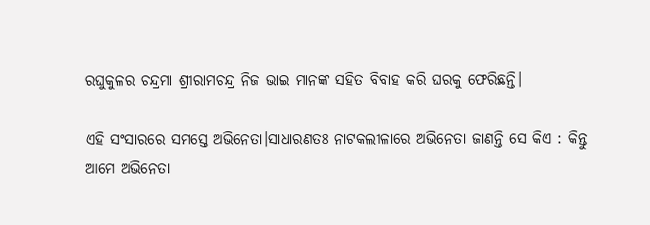ରଘୁକୁଳର ଚନ୍ଦ୍ରମା ଶ୍ରୀରାମଚନ୍ଦ୍ର ନିଜ ଭାଇ ମାନଙ୍କ ସହିତ ବିବାହ କରି ଘରକୁ ଫେରିଛନ୍ତି।

ଏହି ସଂସାରରେ ସମସ୍ତେ ଅଭିନେତା।ସାଧାରଣତଃ ନାଟକଲୀଳାରେ ଅଭିନେତା ଜାଣନ୍ତି ସେ କିଏ : କିନ୍ତୁ ଆମେ ଅଭିନେତା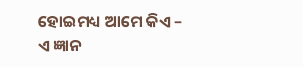ହୋଇମଧ୍ୟ ଆମେ କିଏ – ଏ ଜ୍ଞାନ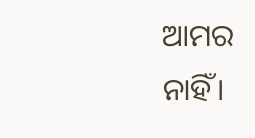ଆମର ନାହିଁ।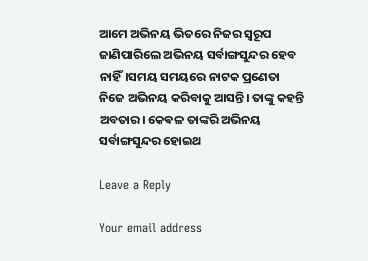ଆମେ ଅଭିନୟ ଭିତରେ ନିଜର ସ୍ୱରୂପ ଜାଣିପାରିଲେ ଅଭିନୟ ସର୍ବାଙ୍ଗସୁନ୍ଦର ହେବ ନାହିଁ।ସମୟ ସମୟରେ ନାଟକ ପ୍ରଣେତା ନିଜେ ଅଭିନୟ କରିବାକୁ ଆସନ୍ତି। ତାଙ୍କୁ କହନ୍ତି ଅବତାର। କେଵଳ ତାଙ୍କରି ଅଭିନୟ ସର୍ବାଙ୍ଗସୁନ୍ଦର ହୋଇଥ

Leave a Reply

Your email address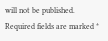will not be published. Required fields are marked *